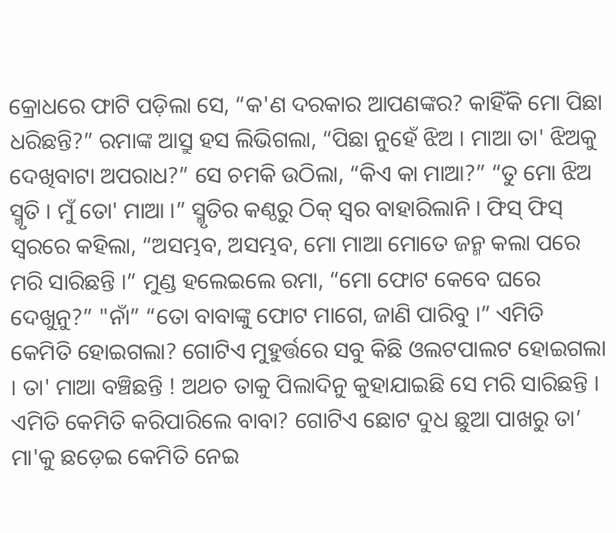କ୍ରୋଧରେ ଫାଟି ପଡ଼ିଲା ସେ, “କ'ଣ ଦରକାର ଆପଣଙ୍କର? କାହିଁକି ମୋ ପିଛା ଧରିଛନ୍ତି?” ରମାଙ୍କ ଆସ୍ରୁ ହସ ଲିଭିଗଲା, “ପିଛା ନୁହେଁ ଝିଅ । ମାଆ ତା' ଝିଅକୁ ଦେଖିବାଟା ଅପରାଧ?” ସେ ଚମକି ଉଠିଲା, “କିଏ କା ମାଆ?” “ତୁ ମୋ ଝିଅ ସ୍ମୃତି । ମୁଁ ତୋ' ମାଆ ।” ସ୍ମୃତିର କଣ୍ଠରୁ ଠିକ୍ ସ୍ବର ବାହାରିଲାନି । ଫିସ୍ ଫିସ୍ ସ୍ବରରେ କହିଲା, “ଅସମ୍ଭବ, ଅସମ୍ଭବ, ମୋ ମାଆ ମୋତେ ଜନ୍ମ କଲା ପରେ ମରି ସାରିଛନ୍ତି ।” ମୁଣ୍ଡ ହଲେଇଲେ ରମା, “ମୋ ଫୋଟ କେବେ ଘରେ ଦେଖୁନୁ?” "ନାଁ” “ତୋ ବାବାଙ୍କୁ ଫୋଟ ମାଗେ, ଜାଣି ପାରିବୁ ।” ଏମିତି କେମିତି ହୋଇଗଲା? ଗୋଟିଏ ମୁହୁର୍ତ୍ତରେ ସବୁ କିଛି ଓଲଟପାଲଟ ହୋଇଗଲା । ତା' ମାଆ ବଞ୍ଚିଛନ୍ତି ! ଅଥଚ ତାକୁ ପିଲାଦିନୁ କୁହାଯାଇଛି ସେ ମରି ସାରିଛନ୍ତି । ଏମିତି କେମିତି କରିପାରିଲେ ବାବା? ଗୋଟିଏ ଛୋଟ ଦୁଧ ଛୁଆ ପାଖରୁ ତା’ ମା'କୁ ଛଡ଼େଇ କେମିତି ନେଇ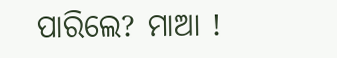ପାରିଲେ? ମାଆ !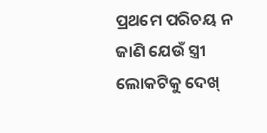ପ୍ରଥମେ ପରିଚୟ ନ ଜାଣି ଯେଉଁ ସ୍ତ୍ରୀ ଲୋକଟିକୁ ଦେଖ୍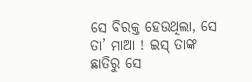ସେ ବିରକ୍ତ ହେଉଥିଲା, ସେ ତା’ ମାଆ ! ଇସ୍ ତାଙ୍କ ଛାତିରୁ ସେ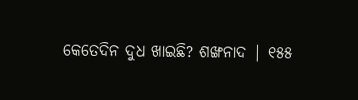କେତେଦିନ ଦୁଧ ଖାଇଛି? ଶଙ୍ଖନାଦ | ୧୫୫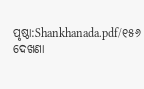ପୃଷ୍ଠା:Shankhanada.pdf/୧୫୬
ଦେଖଣା